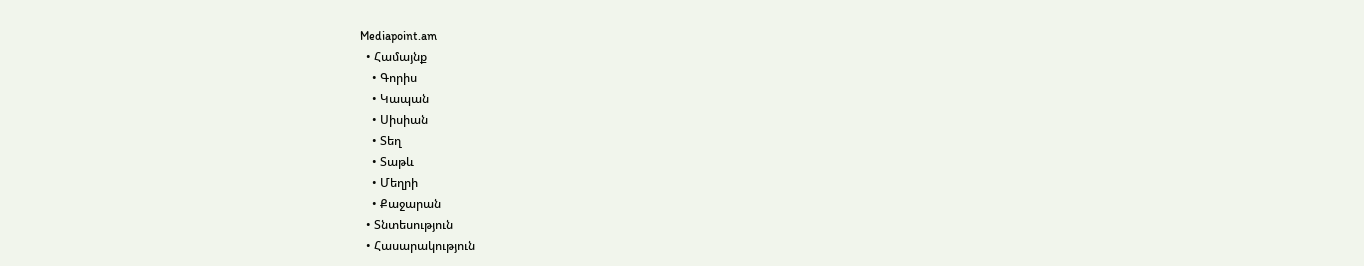Mediapoint.am
  • Համայնք
    • Գորիս
    • Կապան
    • Սիսիան
    • Տեղ
    • Տաթև
    • Մեղրի
    • Քաջարան
  • Տնտեսություն
  • Հասարակություն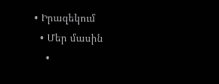• Իրազեկում
  • Մեր մասին
    •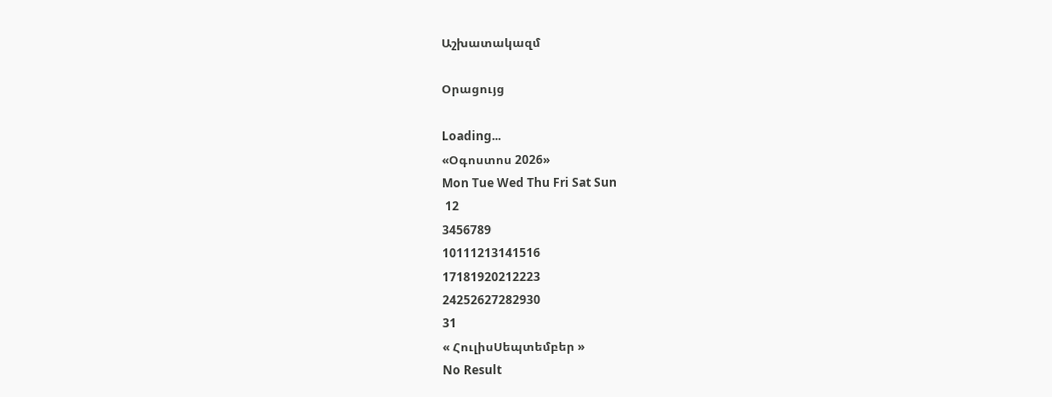Աշխատակազմ

Օրացույց

Loading...
«Օգոստոս 2026»
Mon Tue Wed Thu Fri Sat Sun
 12
3456789
10111213141516
17181920212223
24252627282930
31
« ՀուլիսՍեպտեմբեր »
No Result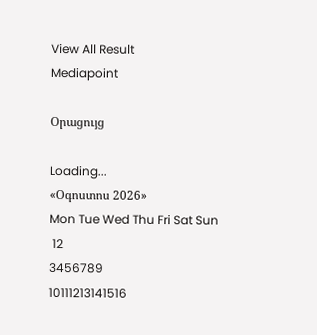View All Result
Mediapoint

Օրացույց

Loading...
«Օգոստոս 2026»
Mon Tue Wed Thu Fri Sat Sun
 12
3456789
10111213141516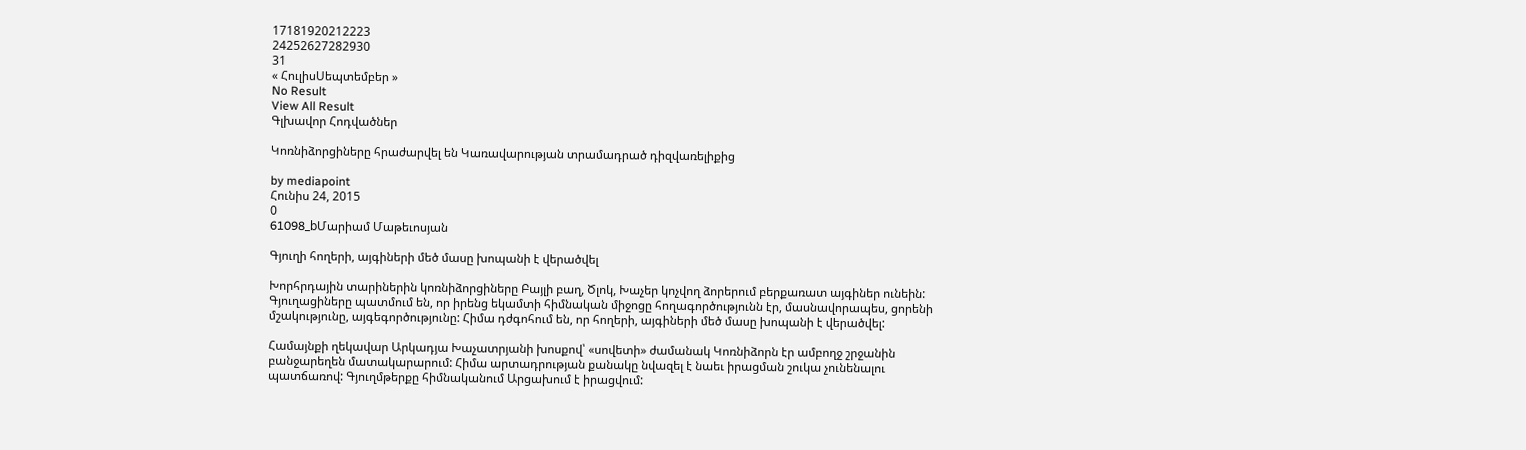17181920212223
24252627282930
31
« ՀուլիսՍեպտեմբեր »
No Result
View All Result
Գլխավոր Հոդվածներ

Կոռնիձորցիները հրաժարվել են Կառավարության տրամադրած դիզվառելիքից

by mediapoint
Հունիս 24, 2015
0
61098_bՄարիամ Մաթեւոսյան

Գյուղի հողերի, այգիների մեծ մասը խոպանի է վերածվել

Խորհրդային տարիներին կոռնիձորցիները Բայլի բաղ, Ծլոկ, Խաչեր կոչվող ձորերում բերքառատ այգիներ ունեին: Գյուղացիները պատմում են, որ իրենց եկամտի հիմնական միջոցը հողագործությունն էր, մասնավորապես, ցորենի մշակությունը, այգեգործությունը: Հիմա դժգոհում են, որ հողերի, այգիների մեծ մասը խոպանի է վերածվել:

Համայնքի ղեկավար Արկադյա Խաչատրյանի խոսքով՝ «սովետի» ժամանակ Կոռնիձորն էր ամբողջ շրջանին բանջարեղեն մատակարարում: Հիմա արտադրության քանակը նվազել է նաեւ իրացման շուկա չունենալու պատճառով: Գյուղմթերքը հիմնականում Արցախում է իրացվում: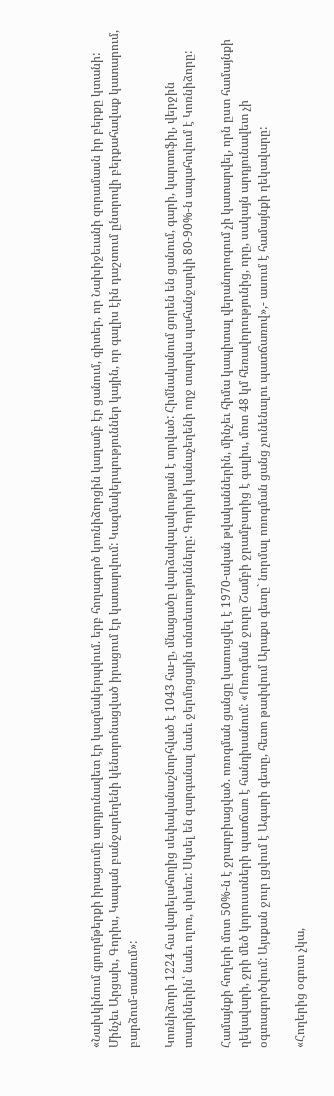«Նախկինում գյուղմթերքի իրացումը արդյունավետ էր կազմակերպվում. երբ հողագործ կոռնիձորցին կաղամբ էր ցանում, գիտեր, որ Նախիջեւանի զորամասն իր բերքը կտանի: Մինչեւ Արցախ, Գորիս, Կապան բանջարեղենի կենտրոնացված իրացում էր կատարվում: Կազմակերպություններ կային, որ գալիս էին դաշտում ընտրովի բերքահավաք կատարում, բարձում-տանում»:

Կոռնիձորի 1224 հա վարելահողից սեփականաշնորհված է 1043 հա-ը, մնացածը վարձակալակության է տրված: Հիմնականում ցորեն են ցանում, գարի, կարտոֆիլ, վերջին տարիներին՝ նաեւ ոլոռ, սիսեռ: Սկսել են զարգանալ նաեւ ջերմոցային տնտեսությունները: Գորիսի կանաչեղենի ողջ տարվա պահանջարկի 80-90%-ն ապահովում է Կոռնիձորը:

Համայնքի հողերի մոտ 50%-ն է ջրարբիացված. ոռոգման ցանցը կառուցվել է 1970-ական թվականներին, մինչեւ հիմա կապիտալ վերանորոգում չի կատարվել, որն ըստ համայնքի ղեկավարի, ջրի մեծ կորուստների պատճառ է հանդիսանում: «Ոռոգման ջուրը Շամբի ջրամբարից է գալիս, մոտ 48 կմ հեռավորությունից, որը, սակայն արդյունավետ չի օգտագործվում: Այսքան ջուր լցվում է Ագարի գետը, հետո թափվում Արաքս գետը` նորմալ ոռոգման ցանց չունենալու պատճառով»,- ասում է համայնքի ղեկավարը:

«Հողերից օգուտ չկա,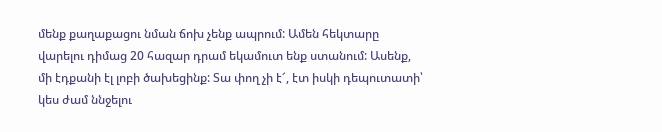մենք քաղաքացու նման ճոխ չենք ապրում: Ամեն հեկտարը վարելու դիմաց 20 հազար դրամ եկամուտ ենք ստանում: Ասենք, մի էդքանի էլ լոբի ծախեցինք: Տա փող չի է՜, էտ իսկի դեպուտատի՝ կես ժամ ննջելու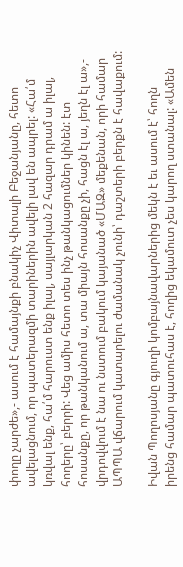փողը չարժե»,- ասում է համայնքի բնակիչ Վիտալի Բեջանյանը, հետո ավելացնում, որ պատերազմի տարիներին ավելի լավ են ապրել: «Հա՛մ կռվալ ենք, հա՛մ հարուստ ենք իլալ, սայլարկան 2 հազար դրամ ա իլալ, հողերը՝ բերրի: Վեց ամիս հետո տես ինչ թանկացումներ կինեն: էտ հոսանքը, որ թանկանում ա, տա միայն հոսանքը չի, հացն էլ ա, յեղն էլ ա»,- վրդովվում է նա ու նստում բակում կայանած «ՄԱԶ» մեքենան, որի համար ԱՊՊԱ վճարում կատարելու ժամանակ չունի՝ դաշտերի բերքն է հավաքում:

Իվան Պողոսյանը գյուղի կոմբայնավարներից մեկն է եւ ասում է՝ հողն իրենց համար պատուհաս է, հողից եկամուտ չես կարող ստանալ: «Ամեն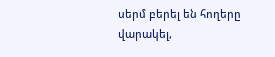սերմ բերել են հողերը վարակել,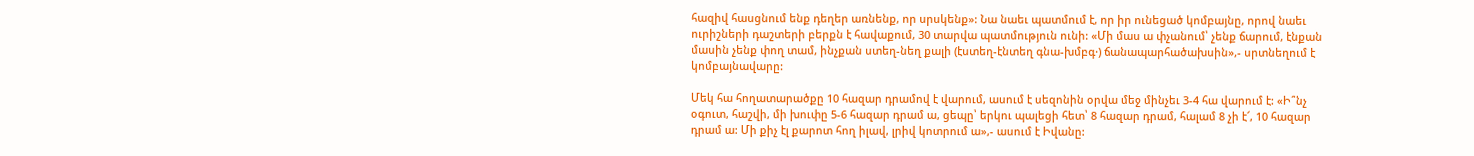հազիվ հասցնում ենք դեղեր առնենք, որ սրսկենք»: Նա նաեւ պատմում է, որ իր ունեցած կոմբայնը, որով նաեւ ուրիշների դաշտերի բերքն է հավաքում, 30 տարվա պատմություն ունի: «Մի մաս ա փչանում՝ չենք ճարում, էնքան մասին չենք փող տամ, ինչքան ստեղ-նեղ քալի (էստեղ-էնտեղ գնա-խմբգ·) ճանապարհածախսին»,- սրտնեղում է կոմբայնավարը:

Մեկ հա հողատարածքը 10 հազար դրամով է վարում, ասում է սեզոնին օրվա մեջ մինչեւ 3-4 հա վարում է: «Ի՞նչ օգուտ, հաշվի, մի խուփը 5-6 հազար դրամ ա, ցեպը՝ երկու պալեցի հետ՝ 8 հազար դրամ, հալամ 8 չի է՜, 10 հազար դրամ ա: Մի քիչ էլ քարոտ հող իլավ, լրիվ կոտրում ա»,- ասում է Իվանը: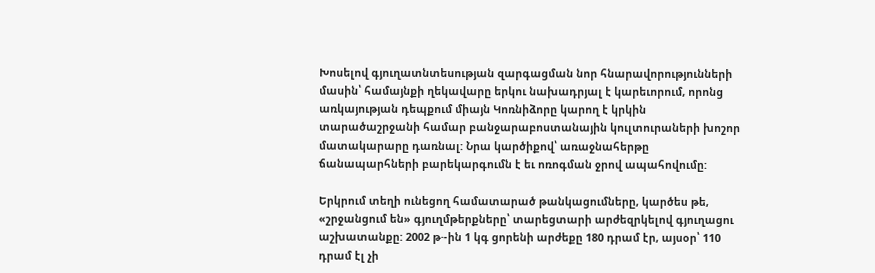Խոսելով գյուղատնտեսության զարգացման նոր հնարավորությունների մասին՝ համայնքի ղեկավարը երկու նախադրյալ է կարեւորում, որոնց առկայության դեպքում միայն Կոռնիձորը կարող է կրկին տարածաշրջանի համար բանջարաբոստանային կուլտուրաների խոշոր մատակարարը դառնալ: Նրա կարծիքով՝ առաջնահերթը ճանապարհների բարեկարգումն է եւ ոռոգման ջրով ապահովումը:

Երկրում տեղի ունեցող համատարած թանկացումները, կարծես թե, «շրջանցում են» գյուղմթերքները՝ տարեցտարի արժեզրկելով գյուղացու աշխատանքը: 2002 թ·-ին 1 կգ ցորենի արժեքը 180 դրամ էր, այսօր՝ 110 դրամ էլ չի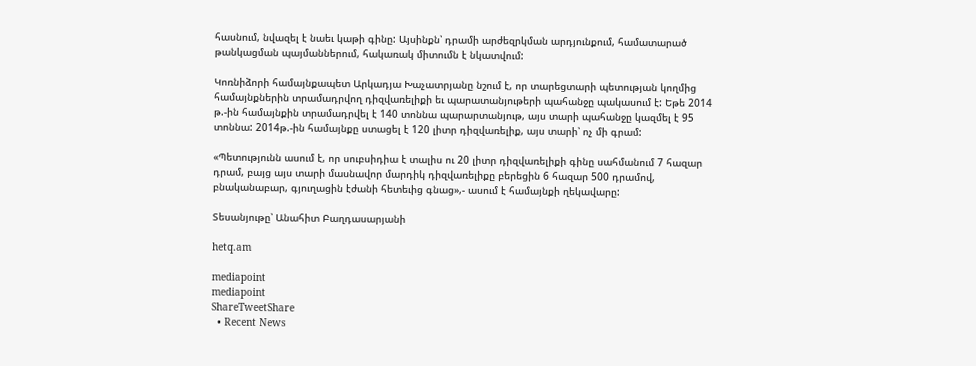հասնում, նվազել է նաեւ կաթի գինը: Այսինքն՝ դրամի արժեզրկման արդյունքում, համատարած թանկացման պայմաններում, հակառակ միտումն է նկատվում:

Կոռնիձորի համայնքապետ Արկադյա Խաչատրյանը նշում է, որ տարեցտարի պետության կողմից համայնքներին տրամադրվող դիզվառելիքի եւ պարատանյութերի պահանջը պակասում է: Եթե 2014 թ.-ին համայնքին տրամադրվել է 140 տոննա պարարտանյութ, այս տարի պահանջը կազմել է 95 տոննա: 2014թ.-ին համայնքը ստացել է 120 լիտր դիզվառելիք, այս տարի՝ ոչ մի գրամ:

«Պետությունն ասում է, որ սուբսիդիա է տալիս ու 20 լիտր դիզվառելիքի գինը սահմանում 7 հազար դրամ, բայց այս տարի մասնավոր մարդիկ դիզվառելիքը բերեցին 6 հազար 500 դրամով, բնականաբար, գյուղացին էժանի հետեւից գնաց»,- ասում է համայնքի ղեկավարը:

Տեսանյութը՝ Անահիտ Բաղդասարյանի

hetq.am

mediapoint
mediapoint
ShareTweetShare
  • Recent News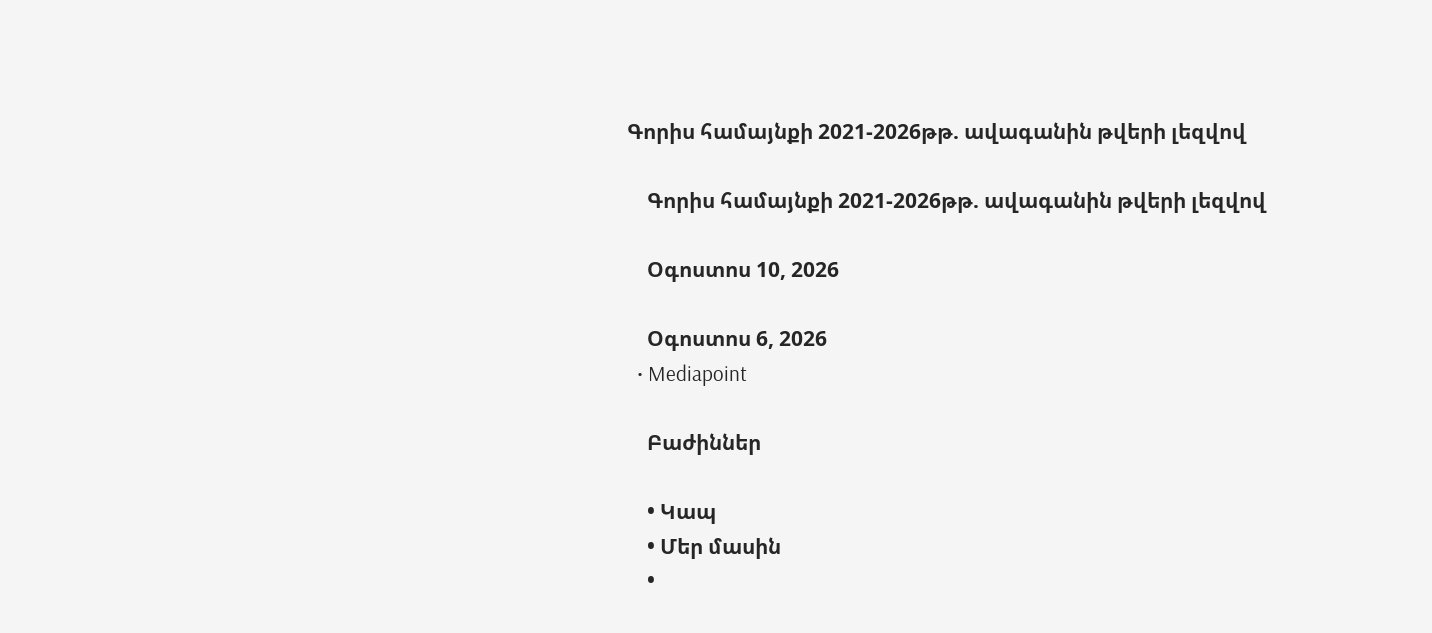Գորիս համայնքի 2021-2026թթ. ավագանին թվերի լեզվով

    Գորիս համայնքի 2021-2026թթ. ավագանին թվերի լեզվով

    Օգոստոս 10, 2026

    Օգոստոս 6, 2026
  • Mediapoint

    Բաժիններ

    • Կապ
    • Մեր մասին
    •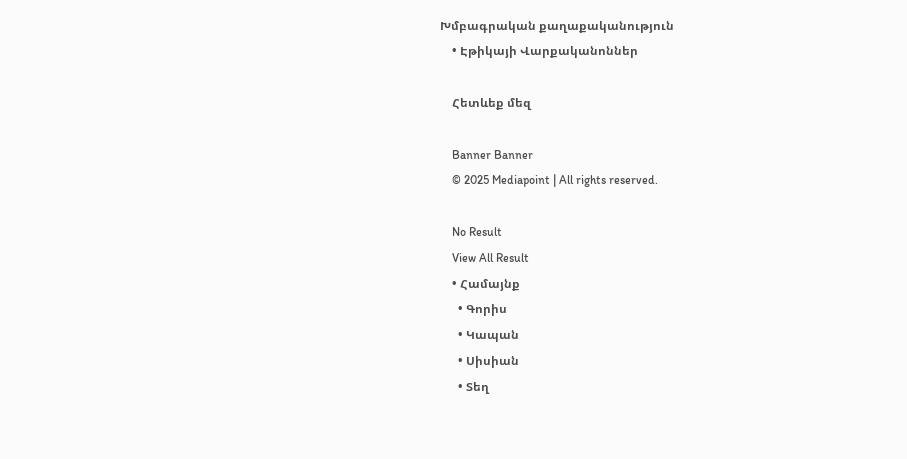Խմբագրական քաղաքականություն
    • Էթիկայի Վարքականոններ

    Հետևեք մեզ

    Banner Banner
    © 2025 Mediapoint | All rights reserved.

    No Result
    View All Result
    • Համայնք
      • Գորիս
      • Կապան
      • Սիսիան
      • Տեղ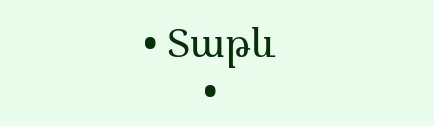• Տաթև
      •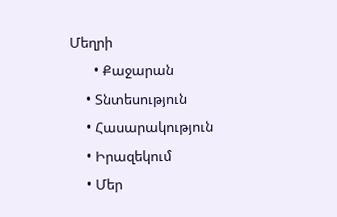Մեղրի
      • Քաջարան
    • Տնտեսություն
    • Հասարակություն
    • Իրազեկում
    • Մեր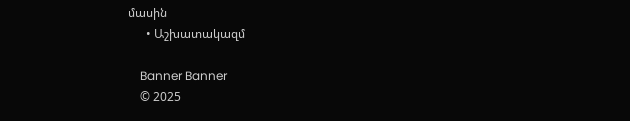մասին
      • Աշխատակազմ

    Banner Banner
    © 2025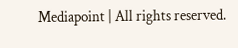Mediapoint | All rights reserved.